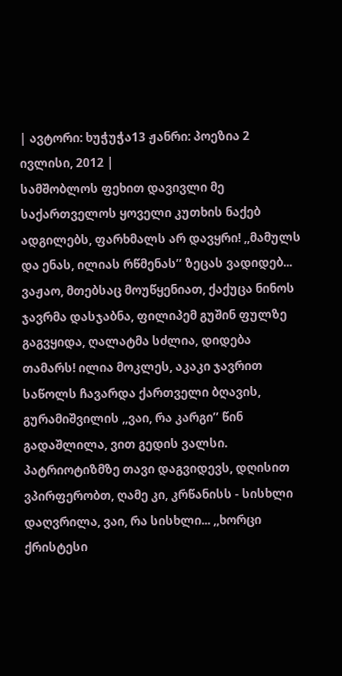| ავტორი: ხუჭუჭა13 ჟანრი: პოეზია 2 ივლისი, 2012 |
სამშობლოს ფეხით დავივლი მე საქართველოს ყოველი კუთხის ნაქებ ადგილებს, ფარხმალს არ დავყრი! ,,მამულს და ენას, ილიას რწმენას’’ ზეცას ვადიდებ... ვაჟაო, მთებსაც მოუწყენიათ, ქაქუცა ნინოს ჯავრმა დასჯაბნა, ფილიპემ გუშინ ფულზე გაგვყიდა, ღალატმა სძლია, დიდება თამარს! ილია მოკლეს, აკაკი ჯავრით საწოლს ჩავარდა ქართველი ბღავის, გურამიშვილის ,,ვაი, რა კარგი’’ წინ გადაშლილა, ვით გედის ვალსი. პატრიოტიზმზე თავი დაგვიდევს, დღისით ვპირფერობთ, ღამე კი, კრწანისს - სისხლი დაღვრილა, ვაი, რა სისხლი... ,,ხორცი ქრისტესი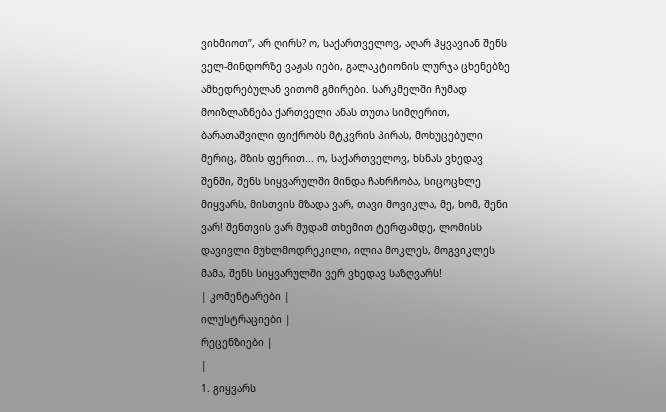ვიხმიოთ’’, არ ღირს? ო, საქართველოვ, აღარ ჰყვავიან შენს ველ-მინდორზე ვაჟას იები, გალაკტიონის ლურჯა ცხენებზე ამხედრებულან ვითომ გმირები. სარკმელში ჩუმად მოიზლაზნება ქართველი ანას თუთა სიმღერით, ბარათაშვილი ფიქრობს მტკვრის პირას, მოხუცებული მერიც, მზის ფერით... ო, საქართველოვ, ხსნას ვხედავ შენში, შენს სიყვარულში მინდა ჩახრჩობა, სიცოცხლე მიყვარს, მისთვის მზადა ვარ, თავი მოვიკლა, მე, ხომ, შენი ვარ! შენთვის ვარ მუდამ თხემით ტერფამდე, ლომისს დავივლი მუხლმოდრეკილი, ილია მოკლეს, მოგვიკლეს მამა, შენს სიყვარულში ვერ ვხედავ საზღვარს!
| კომენტარები |
ილუსტრაციები |
რეცენზიები |
|
1. გიყვარს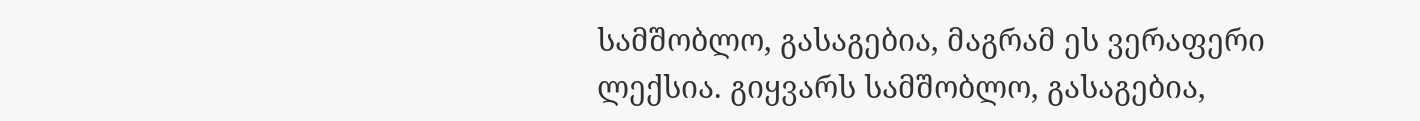სამშობლო, გასაგებია, მაგრამ ეს ვერაფერი ლექსია. გიყვარს სამშობლო, გასაგებია,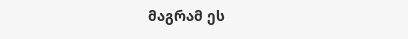მაგრამ ეს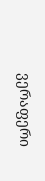ვერაფერი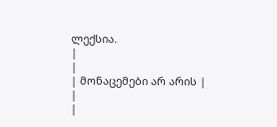ლექსია.
|
|
| მონაცემები არ არის |
|
|